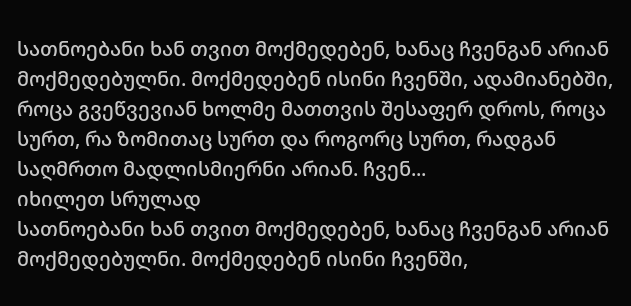სათნოებანი ხან თვით მოქმედებენ, ხანაც ჩვენგან არიან მოქმედებულნი. მოქმედებენ ისინი ჩვენში, ადამიანებში, როცა გვეწვევიან ხოლმე მათთვის შესაფერ დროს, როცა სურთ, რა ზომითაც სურთ და როგორც სურთ, რადგან საღმრთო მადლისმიერნი არიან. ჩვენ...
იხილეთ სრულად
სათნოებანი ხან თვით მოქმედებენ, ხანაც ჩვენგან არიან მოქმედებულნი. მოქმედებენ ისინი ჩვენში,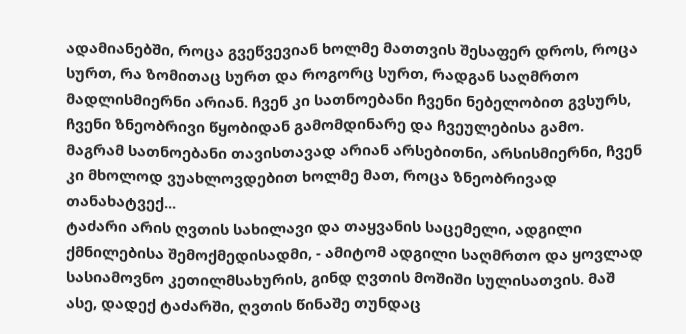ადამიანებში, როცა გვეწვევიან ხოლმე მათთვის შესაფერ დროს, როცა სურთ, რა ზომითაც სურთ და როგორც სურთ, რადგან საღმრთო მადლისმიერნი არიან. ჩვენ კი სათნოებანი ჩვენი ნებელობით გვსურს, ჩვენი ზნეობრივი წყობიდან გამომდინარე და ჩვეულებისა გამო. მაგრამ სათნოებანი თავისთავად არიან არსებითნი, არსისმიერნი, ჩვენ კი მხოლოდ ვუახლოვდებით ხოლმე მათ, როცა ზნეობრივად თანახატვექ...
ტაძარი არის ღვთის სახილავი და თაყვანის საცემელი, ადგილი ქმნილებისა შემოქმედისადმი, - ამიტომ ადგილი საღმრთო და ყოვლად სასიამოვნო კეთილმსახურის, გინდ ღვთის მოშიში სულისათვის. მაშ ასე, დადექ ტაძარში, ღვთის წინაშე თუნდაც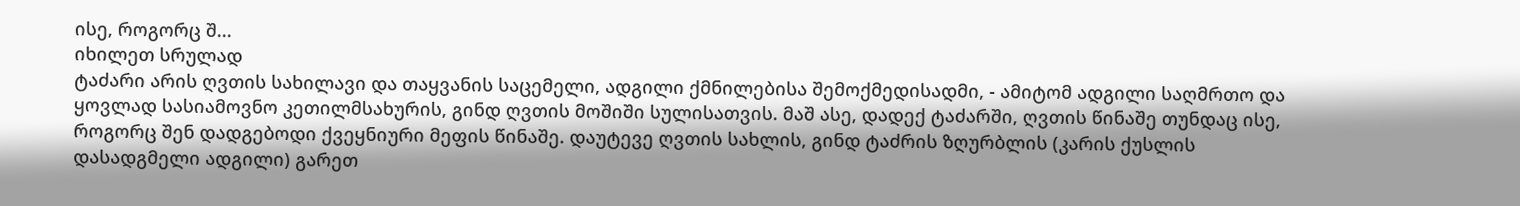ისე, როგორც შ...
იხილეთ სრულად
ტაძარი არის ღვთის სახილავი და თაყვანის საცემელი, ადგილი ქმნილებისა შემოქმედისადმი, - ამიტომ ადგილი საღმრთო და ყოვლად სასიამოვნო კეთილმსახურის, გინდ ღვთის მოშიში სულისათვის. მაშ ასე, დადექ ტაძარში, ღვთის წინაშე თუნდაც ისე, როგორც შენ დადგებოდი ქვეყნიური მეფის წინაშე. დაუტევე ღვთის სახლის, გინდ ტაძრის ზღურბლის (კარის ქუსლის დასადგმელი ადგილი) გარეთ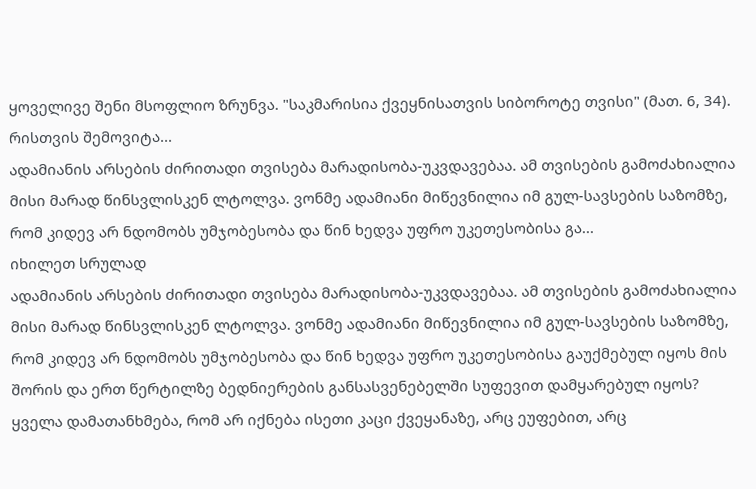ყოველივე შენი მსოფლიო ზრუნვა. "საკმარისია ქვეყნისათვის სიბოროტე თვისი" (მათ. 6, 34). რისთვის შემოვიტა...
ადამიანის არსების ძირითადი თვისება მარადისობა-უკვდავებაა. ამ თვისების გამოძახიალია მისი მარად წინსვლისკენ ლტოლვა. ვონმე ადამიანი მიწევნილია იმ გულ-სავსების საზომზე, რომ კიდევ არ ნდომობს უმჯობესობა და წინ ხედვა უფრო უკეთესობისა გა...
იხილეთ სრულად
ადამიანის არსების ძირითადი თვისება მარადისობა-უკვდავებაა. ამ თვისების გამოძახიალია მისი მარად წინსვლისკენ ლტოლვა. ვონმე ადამიანი მიწევნილია იმ გულ-სავსების საზომზე, რომ კიდევ არ ნდომობს უმჯობესობა და წინ ხედვა უფრო უკეთესობისა გაუქმებულ იყოს მის შორის და ერთ წერტილზე ბედნიერების განსასვენებელში სუფევით დამყარებულ იყოს? ყველა დამათანხმება, რომ არ იქნება ისეთი კაცი ქვეყანაზე, არც ეუფებით, არც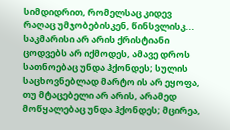სიმდიდრით, რომელსაც კიდევ რაღაც უმჯობებისკენ, წინსვლისკ...
საკმარისი არ არის ქრისტიანი ცოდვებს არ იქმოდეს, ამავე დროს სათნოებაც უნდა ჰქონდეს; სულის საცხოვნებლად მარტო ის არ ეყოფა, თუ მტაცებელი არ არის, არამედ მოწყალებაც უნდა ჰქონდეს; მცირეა,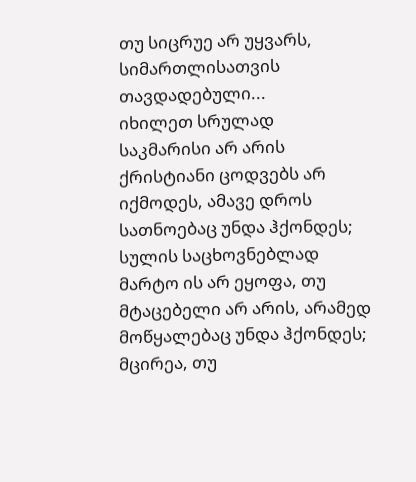თუ სიცრუე არ უყვარს, სიმართლისათვის თავდადებული...
იხილეთ სრულად
საკმარისი არ არის ქრისტიანი ცოდვებს არ იქმოდეს, ამავე დროს სათნოებაც უნდა ჰქონდეს; სულის საცხოვნებლად მარტო ის არ ეყოფა, თუ მტაცებელი არ არის, არამედ მოწყალებაც უნდა ჰქონდეს; მცირეა, თუ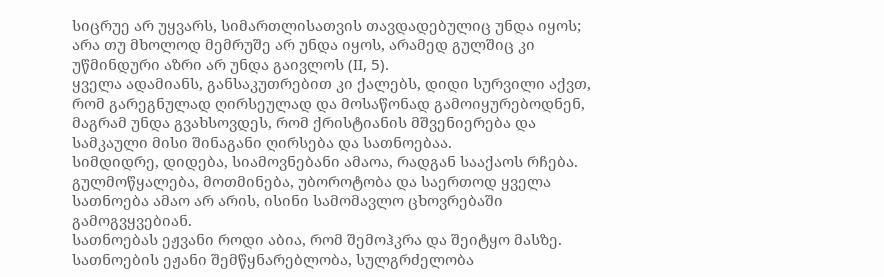სიცრუე არ უყვარს, სიმართლისათვის თავდადებულიც უნდა იყოს; არა თუ მხოლოდ მემრუშე არ უნდა იყოს, არამედ გულშიც კი უწმინდური აზრი არ უნდა გაივლოს (II, 5).
ყველა ადამიანს, განსაკუთრებით კი ქალებს, დიდი სურვილი აქვთ, რომ გარეგნულად ღირსეულად და მოსაწონად გამოიყურებოდნენ, მაგრამ უნდა გვახსოვდეს, რომ ქრისტიანის მშვენიერება და სამკაული მისი შინაგანი ღირსება და სათნოებაა.
სიმდიდრე, დიდება, სიამოვნებანი ამაოა, რადგან სააქაოს რჩება. გულმოწყალება, მოთმინება, უბოროტობა და საერთოდ ყველა სათნოება ამაო არ არის, ისინი სამომავლო ცხოვრებაში გამოგვყვებიან.
სათნოებას ეჟვანი როდი აბია, რომ შემოჰკრა და შეიტყო მასზე. სათნოების ეჟანი შემწყნარებლობა, სულგრძელობა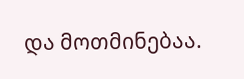და მოთმინებაა.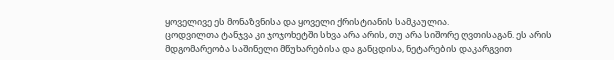ყოველივე ეს მონაზვნისა და ყოველი ქრისტიანის სამკაულია.
ცოდვილთა ტანჯვა კი ჯოჯოხეტში სხვა არა არის, თუ არა სიშორე ღვთისაგან. ეს არის მდგომარეობა საშინელი მწუხარებისა და განცდისა, ნეტარების დაკარგვით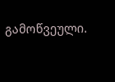გამოწვეული.